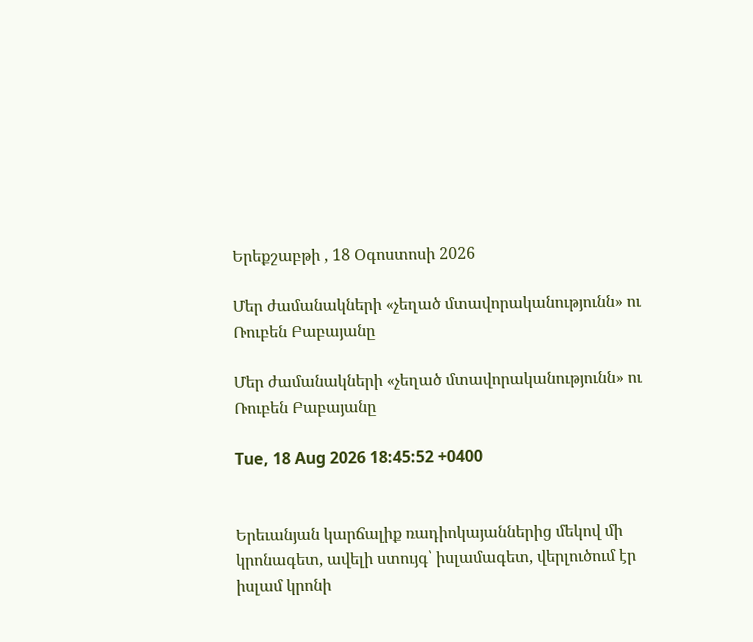Երեքշաբթի , 18 Օգոստոսի 2026

Մեր ժամանակների «չեղած մտավորականությունն» ու Ռուբեն Բաբայանը

Մեր ժամանակների «չեղած մտավորականությունն» ու Ռուբեն Բաբայանը

Tue, 18 Aug 2026 18:45:52 +0400


Երեւանյան կարճալիք ռադիոկայաններից մեկով մի կրոնագետ, ավելի ստույգ՝ իսլամագետ, վերլուծում էր իսլամ կրոնի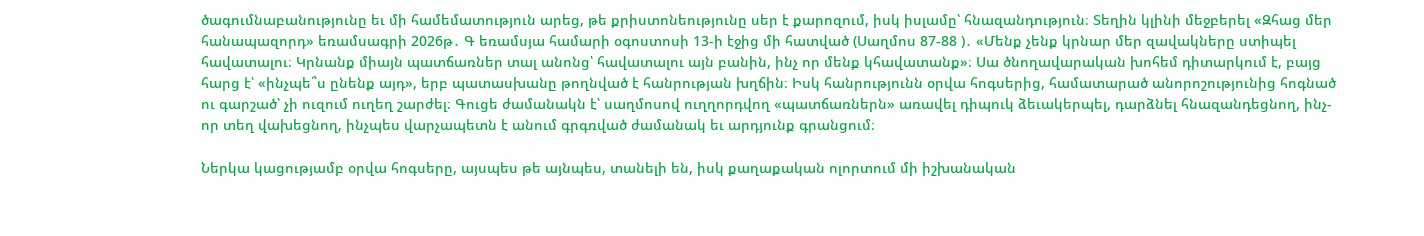ծագումնաբանությունը եւ մի համեմատություն արեց, թե քրիստոնեությունը սեր է քարոզում, իսկ իսլամը՝ հնազանդություն։ Տեղին կլինի մեջբերել «Զհաց մեր հանապազորդ» եռամսագրի 2026թ․ Գ եռամսյա համարի օգոստոսի 13-ի էջից մի հատված (Սաղմոս 87-88 )․ «Մենք չենք կրնար մեր զավակները ստիպել հավատալու։ Կրնանք միայն պատճառներ տալ անոնց՝ հավատալու այն բանին, ինչ որ մենք կհավատանք»։ Սա ծնողավարական խոհեմ դիտարկում է, բայց հարց է՝ «ինչպե՞ս ընենք այդ», երբ պատասխանը թողնված է հանրության խղճին։ Իսկ հանրությունն օրվա հոգսերից, համատարած անորոշությունից հոգնած ու գարշած՝ չի ուզում ուղեղ շարժել։ Գուցե ժամանակն է՝ սաղմոսով ուղղորդվող «պատճառներն» առավել դիպուկ ձեւակերպել, դարձնել հնազանդեցնող, ինչ-որ տեղ վախեցնող, ինչպես վարչապետն է անում գրգռված ժամանակ եւ արդյունք գրանցում։

Ներկա կացությամբ օրվա հոգսերը, այսպես թե այնպես, տանելի են, իսկ քաղաքական ոլորտում մի իշխանական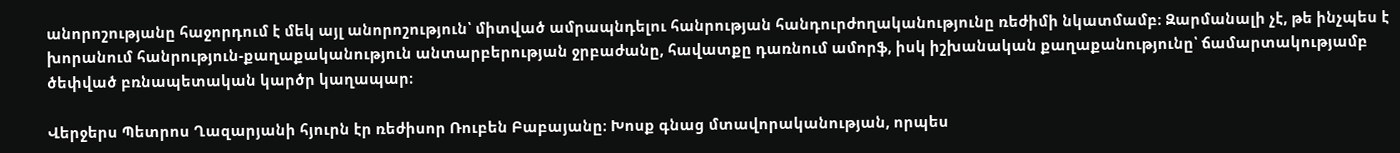անորոշությանը հաջորդում է մեկ այլ անորոշություն՝ միտված ամրապնդելու հանրության հանդուրժողականությունը ռեժիմի նկատմամբ։ Զարմանալի չէ, թե ինչպես է խորանում հանրություն-քաղաքականություն անտարբերության ջրբաժանը, հավատքը դառնում ամորֆ, իսկ իշխանական քաղաքանությունը՝ ճամարտակությամբ ծեփված բռնապետական կարծր կաղապար։

Վերջերս Պետրոս Ղազարյանի հյուրն էր ռեժիսոր Ռուբեն Բաբայանը։ Խոսք գնաց մտավորականության, որպես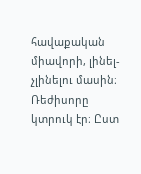հավաքական միավորի, լինել-չլինելու մասին։ Ռեժիսորը կտրուկ էր։ Ըստ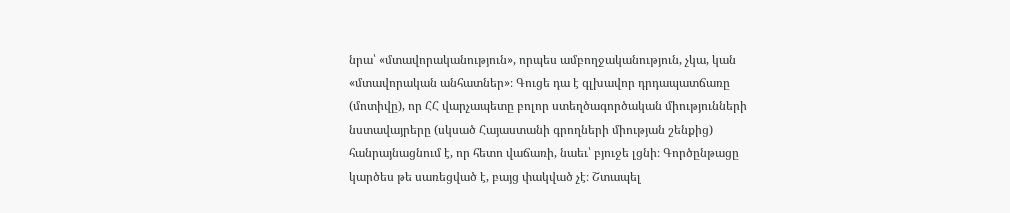նրա՝ «մտավորականություն», որպես ամբողջականություն, չկա, կան «մտավորական անհատներ»։ Գուցե դա է գլխավոր դրդապատճառը (մոտիվը), որ ՀՀ վարչապետը բոլոր ստեղծագործական միությունների նստավայրերը (սկսած Հայաստանի գրողների միության շենքից) հանրայնացնում է, որ հետո վաճառի, նաեւ՝ բյուջե լցնի։ Գործընթացը կարծես թե սառեցված է, բայց փակված չէ։ Շտապել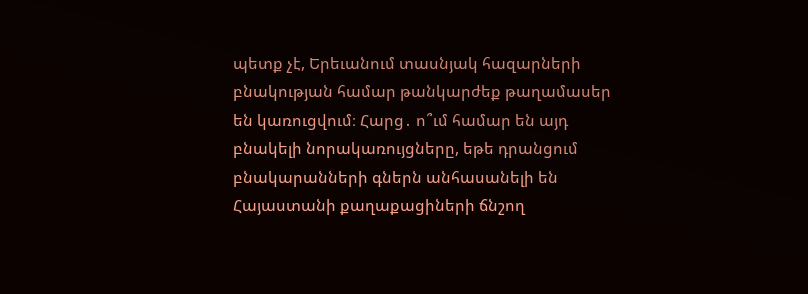պետք չէ, Երեւանում տասնյակ հազարների բնակության համար թանկարժեք թաղամասեր են կառուցվում։ Հարց․ ո՞ւմ համար են այդ բնակելի նորակառույցները, եթե դրանցում բնակարանների գներն անհասանելի են Հայաստանի քաղաքացիների ճնշող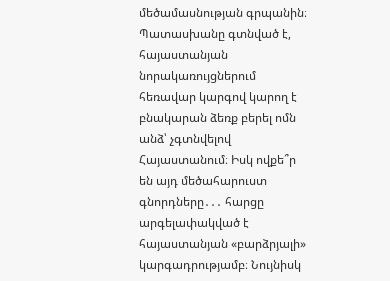մեծամասնության գրպանին։ Պատասխանը գտնված է, հայաստանյան նորակառույցներում հեռավար կարգով կարող է բնակարան ձեռք բերել ոմն անձ՝ չգտնվելով Հայաստանում։ Իսկ ովքե՞ր են այդ մեծահարուստ գնորդները․․․ հարցը արգելափակված է հայաստանյան «բարձրյալի» կարգադրությամբ։ Նույնիսկ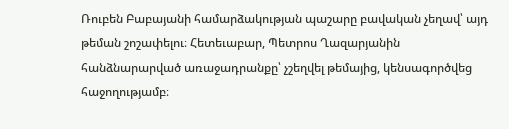Ռուբեն Բաբայանի համարձակության պաշարը բավական չեղավ՝ այդ թեման շոշափելու։ Հետեւաբար, Պետրոս Ղազարյանին հանձնարարված առաջադրանքը՝ չշեղվել թեմայից, կենսագործվեց հաջողությամբ։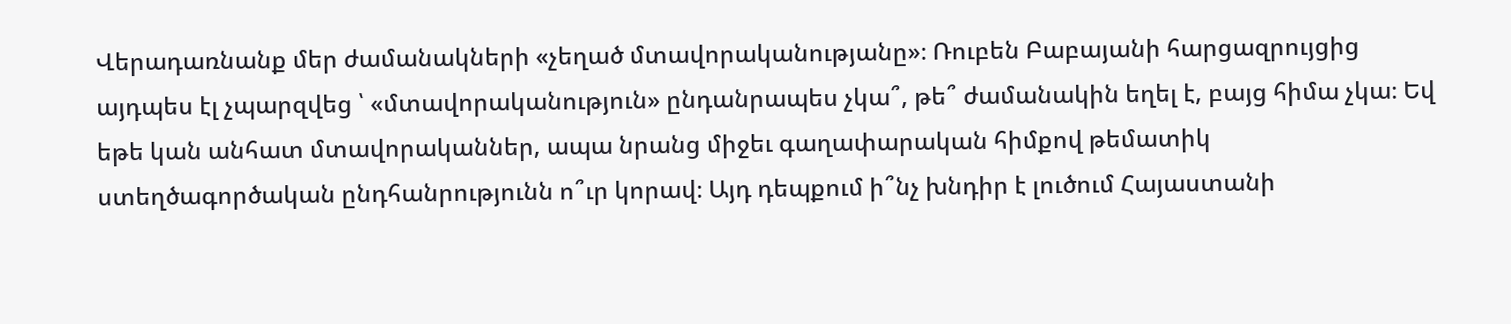Վերադառնանք մեր ժամանակների «չեղած մտավորականությանը»։ Ռուբեն Բաբայանի հարցազրույցից այդպես էլ չպարզվեց ՝ «մտավորականություն» ընդանրապես չկա՞, թե՞ ժամանակին եղել է, բայց հիմա չկա։ Եվ եթե կան անհատ մտավորականներ, ապա նրանց միջեւ գաղափարական հիմքով թեմատիկ ստեղծագործական ընդհանրությունն ո՞ւր կորավ։ Այդ դեպքում ի՞նչ խնդիր է լուծում Հայաստանի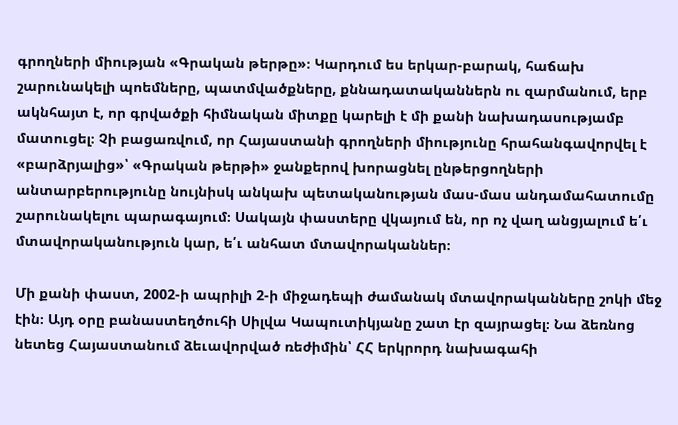գրողների միության «Գրական թերթը»։ Կարդում ես երկար-բարակ, հաճախ շարունակելի պոեմները, պատմվածքները, քննադատականներն ու զարմանում, երբ ակնհայտ է, որ գրվածքի հիմնական միտքը կարելի է մի քանի նախադասությամբ մատուցել։ Չի բացառվում, որ Հայաստանի գրողների միությունը հրահանգավորվել է «բարձրյալից»՝ «Գրական թերթի» ջանքերով խորացնել ընթերցողների անտարբերությունը նույնիսկ անկախ պետականության մաս-մաս անդամահատումը շարունակելու պարագայում։ Սակայն փաստերը վկայում են, որ ոչ վաղ անցյալում ե՛ւ մտավորականություն կար, ե՛ւ անհատ մտավորականներ։

Մի քանի փաստ, 2002-ի ապրիլի 2-ի միջադեպի ժամանակ մտավորականները շոկի մեջ էին։ Այդ օրը բանաստեղծուհի Սիլվա Կապուտիկյանը շատ էր զայրացել։ Նա ձեռնոց նետեց Հայաստանում ձեւավորված ռեժիմին՝ ՀՀ երկրորդ նախագահի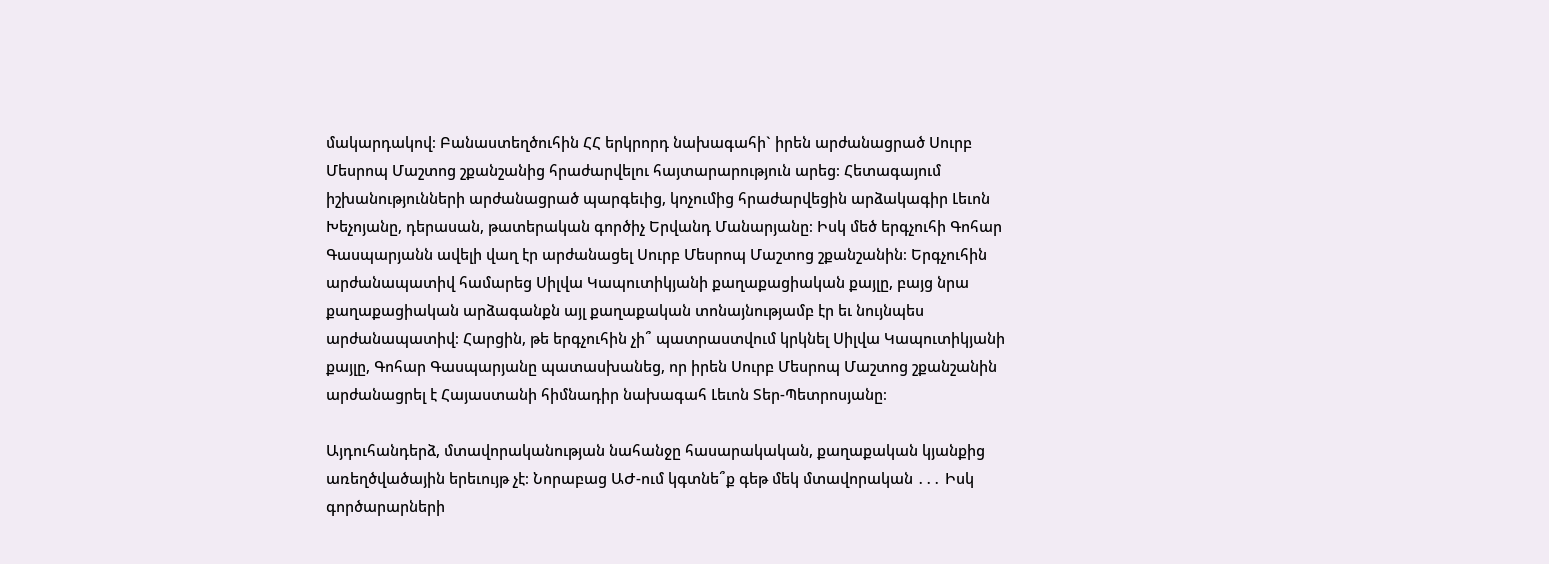մակարդակով։ Բանաստեղծուհին ՀՀ երկրորդ նախագահի` իրեն արժանացրած Սուրբ Մեսրոպ Մաշտոց շքանշանից հրաժարվելու հայտարարություն արեց։ Հետագայում իշխանությունների արժանացրած պարգեւից, կոչումից հրաժարվեցին արձակագիր Լեւոն Խեչոյանը, դերասան, թատերական գործիչ Երվանդ Մանարյանը։ Իսկ մեծ երգչուհի Գոհար Գասպարյանն ավելի վաղ էր արժանացել Սուրբ Մեսրոպ Մաշտոց շքանշանին։ Երգչուհին արժանապատիվ համարեց Սիլվա Կապուտիկյանի քաղաքացիական քայլը, բայց նրա քաղաքացիական արձագանքն այլ քաղաքական տոնայնությամբ էր եւ նույնպես արժանապատիվ։ Հարցին, թե երգչուհին չի՞ պատրաստվում կրկնել Սիլվա Կապուտիկյանի քայլը, Գոհար Գասպարյանը պատասխանեց, որ իրեն Սուրբ Մեսրոպ Մաշտոց շքանշանին արժանացրել է Հայաստանի հիմնադիր նախագահ Լեւոն Տեր-Պետրոսյանը։

Այդուհանդերձ, մտավորականության նահանջը հասարակական, քաղաքական կյանքից առեղծվածային երեւույթ չէ։ Նորաբաց ԱԺ-ում կգտնե՞ք գեթ մեկ մտավորական ․․․ Իսկ գործարարների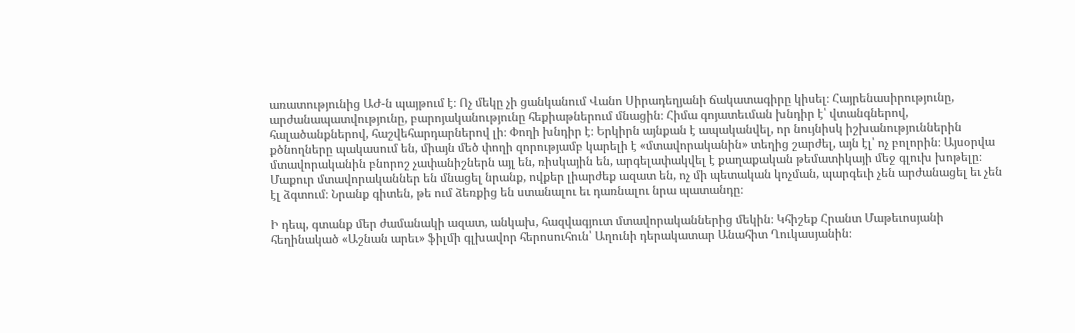առատությունից ԱԺ-ն պայթում է։ Ոչ մեկը չի ցանկանում Վանո Սիրադեղյանի ճակատագիրը կիսել։ Հայրենասիրությունը, արժանապատվությունը, բարոյականությունը հեքիաթներում մնացին։ Հիմա գոյատեւման խնդիր է՝ վտանգներով, հալածանքներով, հաշվեհարդարներով լի։ Փողի խնդիր է։ Երկիրն այնքան է ապականվել, որ նույնիսկ իշխանություններին քծնողները պակասում են, միայն մեծ փողի զորությամբ կարելի է «մտավորականին» տեղից շարժել, այն էլ՝ ոչ բոլորին։ Այսօրվա մտավորականին բնորոշ չափանիշներն այլ են, ռիսկային են, արգելափակվել է քաղաքական թեմատիկայի մեջ գլուխ խոթելը։ Մաքուր մտավորականներ են մնացել նրանք, ովքեր լիարժեք ազատ են, ոչ մի պետական կոչման, պարգեւի չեն արժանացել եւ չեն էլ ձգտում։ Նրանք գիտեն, թե ում ձեռքից են ստանալու եւ դառնալու նրա պատանդը։

Ի դեպ, գտանք մեր ժամանակի ազատ, անկախ, հազվագյուտ մտավորականներից մեկին։ Կհիշեք Հրանտ Մաթեւոսյանի հեղինակած «Աշնան արեւ» ֆիլմի գլխավոր հերոսուհուն՝ Աղունի դերակատար Անահիտ Ղուկասյանին։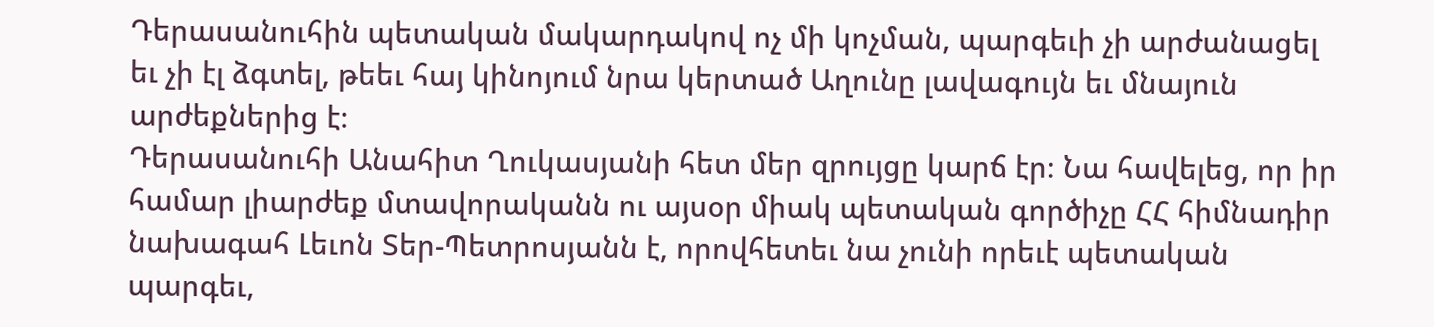Դերասանուհին պետական մակարդակով ոչ մի կոչման, պարգեւի չի արժանացել եւ չի էլ ձգտել, թեեւ հայ կինոյում նրա կերտած Աղունը լավագույն եւ մնայուն արժեքներից է։
Դերասանուհի Անահիտ Ղուկասյանի հետ մեր զրույցը կարճ էր։ Նա հավելեց, որ իր համար լիարժեք մտավորականն ու այսօր միակ պետական գործիչը ՀՀ հիմնադիր նախագահ Լեւոն Տեր-Պետրոսյանն է, որովհետեւ նա չունի որեւէ պետական պարգեւ,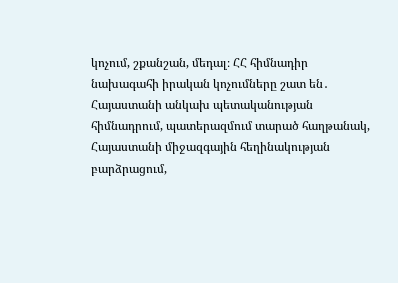կոչում, շքանշան, մեդալ։ ՀՀ հիմնադիր նախագահի իրական կոչումները շատ են․ Հայաստանի անկախ պետականության հիմնադրում, պատերազմում տարած հաղթանակ, Հայաստանի միջազգային հեղինակության բարձրացում,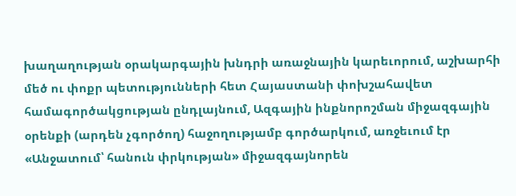խաղաղության օրակարգային խնդրի առաջնային կարեւորում, աշխարհի մեծ ու փոքր պետությունների հետ Հայաստանի փոխշահավետ համագործակցության ընդլայնում, Ազգային ինքնորոշման միջազգային օրենքի (արդեն չգործող) հաջողությամբ գործարկում, առջեւում էր «Անջատում՝ հանուն փրկության» միջազգայնորեն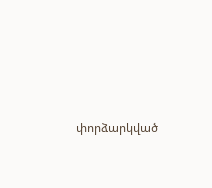փորձարկված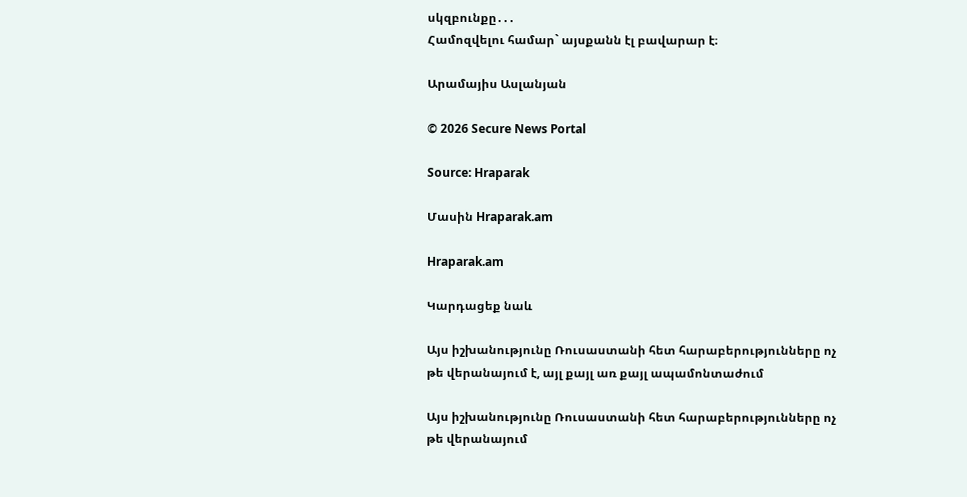սկզբունքը․․․
Համոզվելու համար` այսքանն էլ բավարար է։

Արամայիս Ասլանյան

© 2026 Secure News Portal

Source: Hraparak

Մասին Hraparak.am

Hraparak.am

Կարդացեք նաև

Այս իշխանությունը Ռուսաստանի հետ հարաբերությունները ոչ թե վերանայում է, այլ քայլ առ քայլ ապամոնտաժում

Այս իշխանությունը Ռուսաստանի հետ հարաբերությունները ոչ թե վերանայում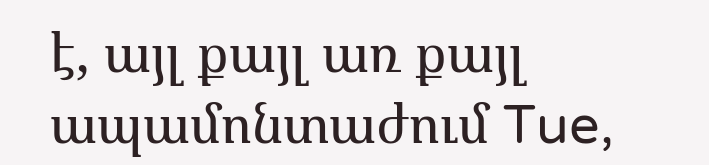է, այլ քայլ առ քայլ ապամոնտաժում Tue,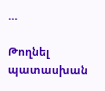…

Թողնել պատասխան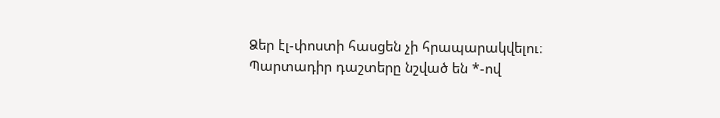Ձեր էլ-փոստի հասցեն չի հրապարակվելու։ Պարտադիր դաշտերը նշված են *-ով